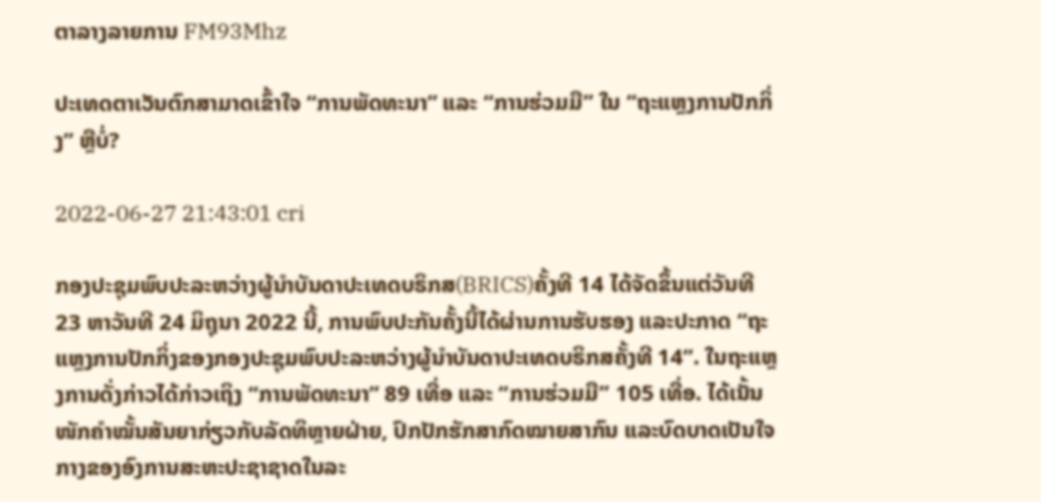ຕາລາງລາຍການ FM93Mhz

ປະເທດຕາເວັນຕົກສາມາດເຂົ້າໃຈ “ການພັດທະນາ” ແລະ “ການຮ່ວມມື” ໃນ “ຖະແຫຼງການປັກກິ່ງ” ຫຼືບໍ່?

2022-06-27 21:43:01 cri

ກອງປະຊຸມພົບປະລະຫວ່າງຜູ້ນຳບັນດາປະເທດບຣິກສ(BRICS)ຄັ້ງທີ 14 ໄດ້ຈັດຂຶ້ນແຕ່ວັນທີ 23 ຫາວັນທີ 24 ມິຖຸນາ 2022 ນີ້, ການພົບປະກັນຄັ້ງນີ້ໄດ້ຜ່ານການຮັບຮອງ ແລະປະກາດ “ຖະແຫຼງການປັກກິ່ງຂອງກອງປະຊຸມພົບປະລະຫວ່າງຜູ້ນຳບັນດາປະເທດບຣິກສຄັ້ງທີ 14”. ໃນຖະແຫຼງການດັ່ງກ່າວໄດ້ກ່າວເຖິງ “ການພັດທະນາ” 89 ເທື່ອ ແລະ “ການຮ່ວມມື” 105 ເທື່ອ. ໄດ້ເນັ້ນໜັກຄຳໝັ້ນສັນຍາກ່ຽວກັບລັດທິຫຼາຍຝ່າຍ, ປົກປັກຮັກສາກົດໝາຍສາກົນ ແລະບົດບາດເປັນໃຈກາງຂອງອົງການສະຫະປະຊາຊາດໃນລະ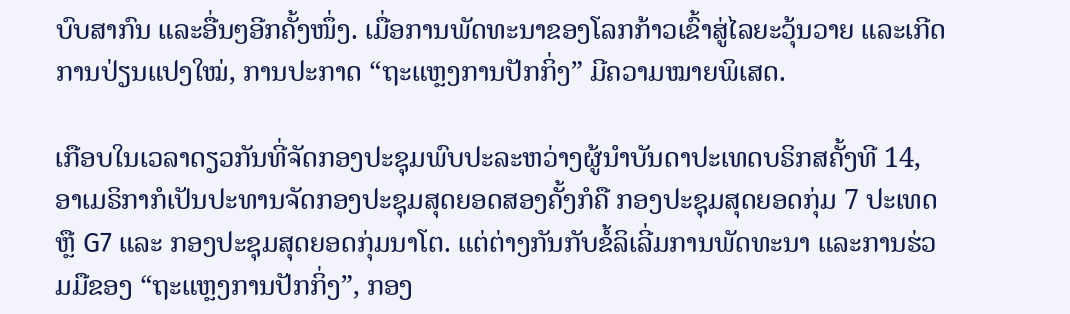ບົບສາກົນ ແລະອື່ນໆອີກຄັ້ງໜຶ່ງ. ເມື່ອການພັດທະນາຂອງໂລກກ້າວເຂົ້າສູ່ໄລຍະວຸ້ນວາຍ ແລະເກີດການປ່ຽນແປງໃໝ່, ການປະກາດ “ຖະແຫຼງການປັກກິ່ງ” ມີຄວາມໝາຍພິເສດ.

ເກືອບໃນເວລາດຽວກັນທີ່ຈັດກອງປະຊຸມພົບປະລະຫວ່າງຜູ້ນຳບັນດາປະເທດບຣິກສຄັ້ງທີ 14, ອາເມຣິກາກໍເປັນປະທານຈັດກອງປະຊຸມສຸດຍອດສອງຄັ້ງກໍຄື ກອງປະຊຸມສຸດຍອດກຸ່ມ 7 ປະເທດ ຫຼື G7 ແລະ ກອງປະຊຸມສຸດຍອດກຸ່ມນາໂຕ. ແຕ່ຕ່າງກັນກັບຂໍ້ລິເລີ່ມການພັດທະນາ ແລະການຮ່ວມມືຂອງ “ຖະແຫຼງການປັກກິ່ງ”, ກອງ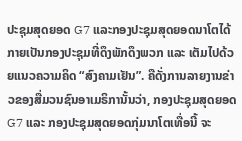ປະຊຸມສຸດຍອດ G7 ແລະກອງປະຊຸມສຸດຍອດນາໂຕໄດ້ກາຍເປັນກອງປະຊຸມທີ່ດຶງພັກດຶງພວກ ແລະ ເຕັມໄປດ້ວຍແນວຄວາມຄິດ “ສົງຄາມເຢັນ”. ຄືດັ່ງການລາຍງານຂ່າວຂອງສື່ມວນຊົນອາເມຣິການັ້ນວ່າ, ກອງປະຊຸມສຸດຍອດ G7 ແລະ ກອງປະຊຸມສຸດຍອດກຸ່ມນາໂຕເທື່ອນີ້ ຈະ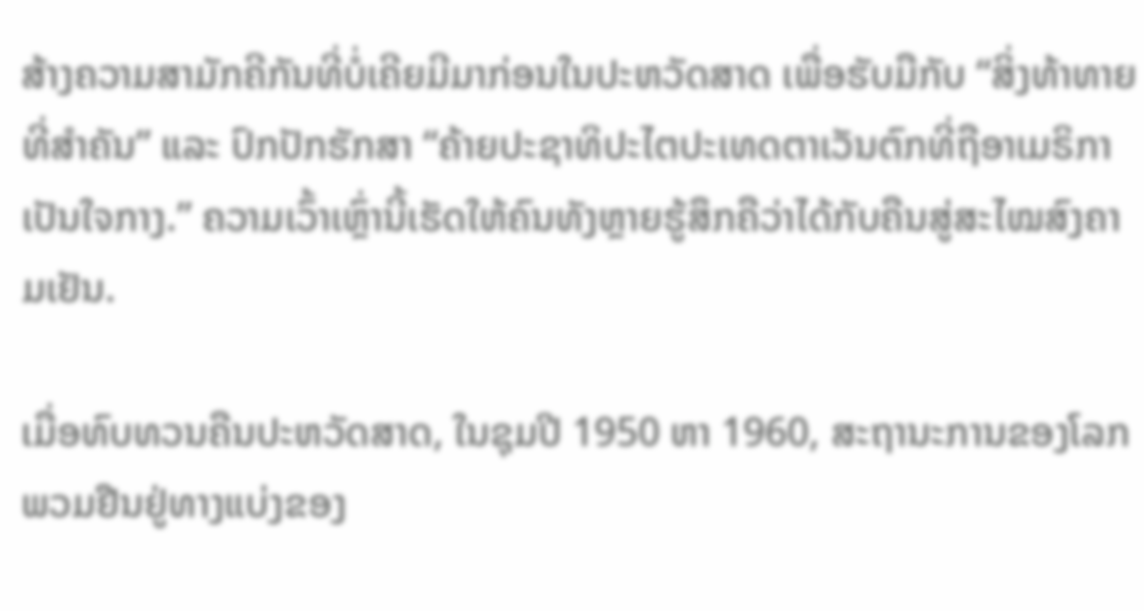ສ້າງຄວາມສາມັກຄີກັນທີ່ບໍ່ເຄີຍມີມາກ່ອນໃນປະຫວັດສາດ ເພື່ອຮັບມືກັບ “ສິ່ງທ້າທາຍທີ່ສຳຄັນ” ແລະ ປົກປັກຮັກສາ “ຄ້າຍປະຊາທິປະໄຕປະເທດຕາເວັນຕົກທີ່ຖືອາເມຣິກາເປັນໃຈກາງ.” ຄວາມເວົ້າເຫຼົ່ານີ້ເຮັດໃຫ້ຄົນທັງຫຼາຍຮູ້ສຶກຄືວ່າໄດ້ກັບຄືນສູ່ສະໄໝສົງຄາມເຢັນ.

ເມື່ອທົບທວນຄືນປະຫວັດສາດ, ໃນຊຸມປີ 1950 ຫາ 1960, ສະຖານະການຂອງໂລກພວມຢືນຢູ່ທາງແບ່ງຂອງ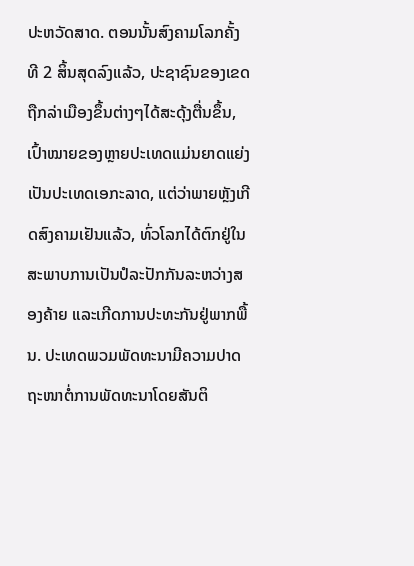ປະຫວັດສາດ. ຕອນນັ້ນສົງຄາມໂລກຄັ້ງທີ 2 ສິ້ນສຸດລົງແລ້ວ, ປະຊາຊົນຂອງເຂດຖືກລ່າເມືອງຂຶ້ນຕ່າງໆໄດ້ສະດຸ້ງຕື່ນຂຶ້ນ, ເປົ້າໝາຍຂອງຫຼາຍປະເທດແມ່ນຍາດແຍ່ງເປັນປະເທດເອກະລາດ, ແຕ່ວ່າພາຍຫຼັງເກີດສົງຄາມເຢັນແລ້ວ, ທົ່ວໂລກໄດ້ຕົກຢູ່ໃນສະພາບການເປັນປໍລະປັກກັນລະຫວ່າງສອງຄ້າຍ ແລະເກີດການປະທະກັນຢູ່ພາກພື້ນ. ປະເທດພວມພັດທະນາມີຄວາມປາດຖະໜາຕໍ່ການພັດທະນາໂດຍສັນຕິ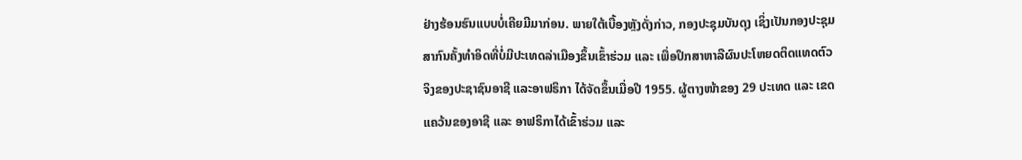ຢ່າງຮ້ອນຮົນແບບບໍ່ເຄີຍມີມາກ່ອນ. ພາຍໃຕ້ເບື້ອງຫຼັງດັ່ງກ່າວ, ກອງປະຊຸມບັນດຸງ ເຊິ່ງເປັນກອງປະຊຸມສາກົນຄັ້ງທຳອິດທີ່ບໍ່ມີປະເທດລ່າເມືອງຂຶ້ນເຂົ້າຮ່ວມ ແລະ ເພື່ອປຶກສາຫາລືຜົນປະໂຫຍດຕິດແທດຕົວຈິງຂອງປະຊາຊົນອາຊີ ແລະອາຟຣິກາ ໄດ້ຈັດຂຶ້ນເມື່ອປີ 1955. ຜູ້ຕາງໜ້າຂອງ 29 ປະເທດ ແລະ ເຂດແຄວ້ນຂອງອາຊີ ແລະ ອາຟຣິກາໄດ້ເຂົ້າຮ່ວມ ແລະ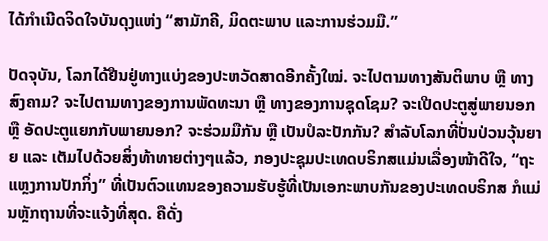ໄດ້ກຳເນີດຈິດໃຈບັນດຸງແຫ່ງ “ສາມັກຄີ, ມິດຕະພາບ ແລະການຮ່ວມມື.”

ປັດຈຸບັນ, ໂລກໄດ້ຢືນຢູ່ທາງແບ່ງຂອງປະຫວັດສາດອີກຄັ້ງໃໝ່. ຈະໄປຕາມທາງສັນຕິພາບ ຫຼື ທາງສົງຄາມ? ຈະໄປຕາມທາງຂອງການພັດທະນາ ຫຼື ທາງຂອງການຊຸດໂຊມ? ຈະເປີດປະຕູສູ່ພາຍນອກ ຫຼື ອັດປະຕູແຍກກັບພາຍນອກ? ຈະຮ່ວມມືກັນ ຫຼື ເປັນປໍລະປັກກັນ? ສຳລັບໂລກທີ່ປັ່ນປ່ວນວຸ້ນຍາຍ ແລະ ເຕັມໄປດ້ວຍສິ່ງທ້າທາຍຕ່າງໆແລ້ວ, ກອງປະຊຸມປະເທດບຣິກສແມ່ນເລື່ອງໜ້າດີໃຈ, “ຖະແຫຼງການປັກກິ່ງ” ທີ່ເປັນຕົວແທນຂອງຄວາມຮັບຮູ້ທີ່ເປັນເອກະພາບກັນຂອງປະເທດບຣິກສ ກໍແມ່ນຫຼັກຖານທີ່ຈະແຈ້ງທີ່ສຸດ. ຄືດັ່ງ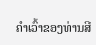ຄຳເວົ້າຂອງທ່ານສີ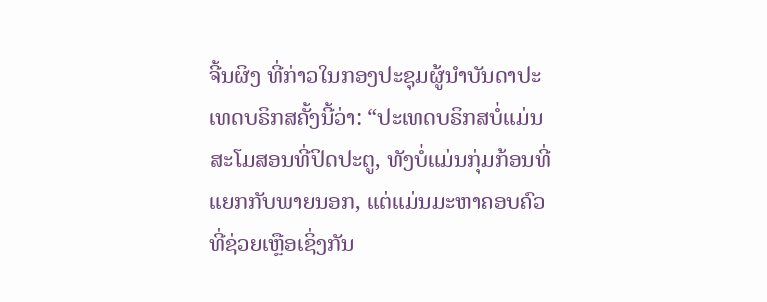ຈີ້ນຜິງ ທີ່ກ່າວໃນກອງປະຊຸມຜູ້ນຳບັນດາປະເທດບຣິກສຄັ້ງນີ້ວ່າ: “ປະເທດບຣິກສບໍ່ແມ່ນສະໂມສອນທີ່ປິດປະຕູ, ທັງບໍ່ແມ່ນກຸ່ມກ້ອນທີ່ແຍກກັບພາຍນອກ, ແຕ່ແມ່ນມະຫາຄອບຄົວທີ່ຊ່ວຍເຫຼືອເຊິ່ງກັນ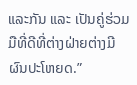ແລະກັນ ແລະ ເປັນຄູ່ຮ່ວມມືທີ່ດີທີ່ຕ່າງຝ່າຍຕ່າງມີຜົນປະໂຫຍດ.”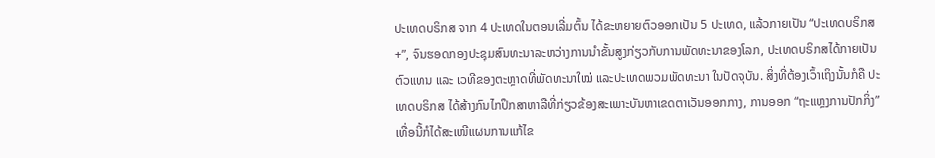ປະເທດບຣິກສ ຈາກ 4 ປະເທດໃນຕອນເລີ່ມຕົ້ນ ໄດ້ຂະຫຍາຍຕົວອອກເປັນ 5 ປະເທດ, ແລ້ວກາຍເປັນ “ປະເທດບຣິກສ+”, ຈົນຮອດກອງປະຊຸມສົນທະນາລະຫວ່າງການນຳຂັ້ນສູງກ່ຽວກັບການພັດທະນາຂອງໂລກ, ປະເທດບຣິກສໄດ້ກາຍເປັນຕົວແທນ ແລະ ເວທີຂອງຕະຫຼາດທີ່ພັດທະນາໃໝ່ ແລະປະເທດພວມພັດທະນາ ໃນປັດຈຸບັນ. ສິ່ງທີ່ຕ້ອງເວົ້າເຖິງນັ້ນກໍຄື ປະເທດບຣິກສ ໄດ້ສ້າງກົນໄກປຶກສາຫາລືທີ່ກ່ຽວຂ້ອງສະເພາະບັນຫາເຂດຕາເວັນອອກກາງ, ການອອກ “ຖະແຫຼງການປັກກິ່ງ” ເທື່ອນີ້ກໍໄດ້ສະເໜີແຜນການແກ້ໄຂ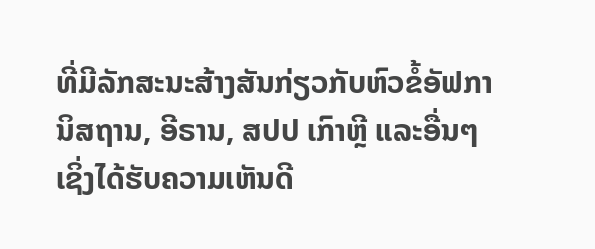ທີ່ມີລັກສະນະສ້າງສັນກ່ຽວກັບຫົວຂໍ້ອັຟການິສຖານ, ອີຣານ, ສປປ ເກົາຫຼີ ແລະອື່ນໆ ເຊິ່ງໄດ້ຮັບຄວາມເຫັນດີ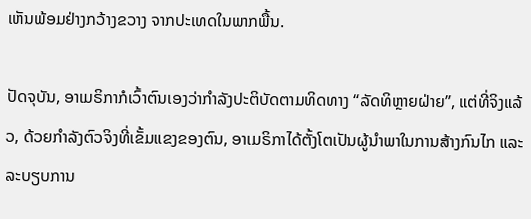ເຫັນພ້ອມຢ່າງກວ້າງຂວາງ ຈາກປະເທດໃນພາກພື້ນ.

ປັດຈຸບັນ, ອາເມຣິກາກໍເວົ້າຕົນເອງວ່າກຳລັງປະຕິບັດຕາມທິດທາງ “ລັດທິຫຼາຍຝ່າຍ”, ແຕ່ທີ່ຈິງແລ້ວ, ດ້ວຍກຳລັງຕົວຈິງທີ່ເຂັ້ມແຂງຂອງຕົນ, ອາເມຣິກາໄດ້ຕັ້ງໂຕເປັນຜູ້ນຳພາໃນການສ້າງກົນໄກ ແລະ ລະບຽບການ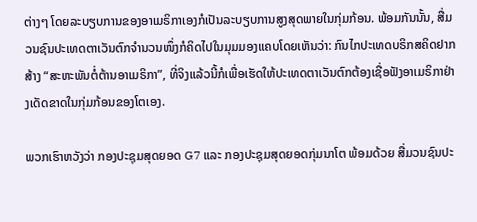ຕ່າງໆ ໂດຍລະບຽບການຂອງອາເມຣິກາເອງກໍເປັນລະບຽບການສູງສຸດພາຍໃນກຸ່ມກ້ອນ. ພ້ອມກັນນັ້ນ, ສື່ມວນຊົນປະເທດຕາເວັນຕົກຈຳນວນໜຶ່ງກໍຄິດໄປໃນມຸມມອງແຄບໂດຍເຫັນວ່າ: ກົນໄກປະເທດບຣິກສຄິດຢາກສ້າງ “ສະຫະພັນຕໍ່ຕ້ານອາເມຣິກາ”, ທີ່ຈິງແລ້ວນີ້ກໍເພື່ອເຮັດໃຫ້ປະເທດຕາເວັນຕົກຕ້ອງເຊື່ອຟັງອາເມຣິກາຢ່າງເດັດຂາດໃນກຸ່ມກ້ອນຂອງໂຕເອງ.

ພວກເຮົາຫວັງວ່າ ກອງປະຊຸມສຸດຍອດ G7 ແລະ ກອງປະຊຸມສຸດຍອດກຸ່ມນາໂຕ ພ້ອມດ້ວຍ ສື່ມວນຊົນປະ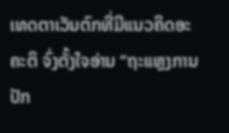ເທດຕາເວັນຕົກທີ່ມີແນວຄິດອະຄະຕິ ຈົ່ງຕັ້ງໃຈອ່ານ “ຖະແຫຼງການປັກ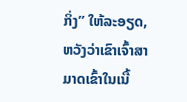ກິ່ງ” ໃຫ້ລະອຽດ, ຫວັງວ່າເຂົາເຈົ້າສາມາດເຂົ້າໃນເນື້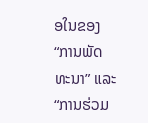ອໃນຂອງ “ການພັດທະນາ” ແລະ “ການຮ່ວມ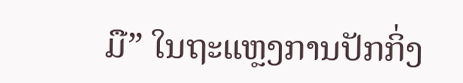ມື” ໃນຖະແຫຼງການປັກກິ່ງ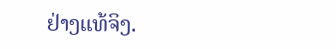ຢ່າງແທ້ຈິງ.